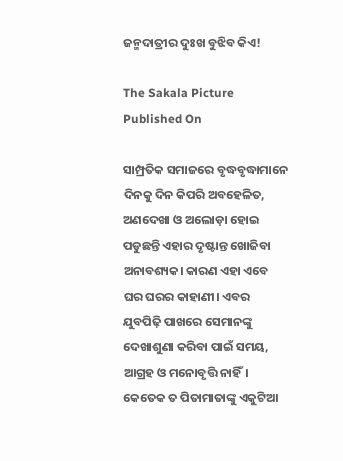ଜନ୍ମଦାତ୍ରୀର ଦୁଃଖ ବୁଝିବ କିଏ!

The Sakala Picture
Published On

ସାମ୍ପ୍ରତିକ ସମାଜରେ ବୃଦ୍ଧବୃଦ୍ଧାମାନେ ଦିନକୁ ଦିନ କିପରି ଅବହେଳିତ, ଅଣଦେଖା ଓ ଅଲୋଡ଼ା ହୋଇ ପଡୁଛନ୍ତି ଏହାର ଦୃଷ୍ଟାନ୍ତ ଖୋଜିବା ଅନାବଶ୍ୟକ। କାରଣ ଏହା ଏବେ ଘର ଘରର କାହାଣୀ। ଏବର ଯୁବପିଢ଼ି ପାଖରେ ସେମାନଙ୍କୁ ଦେଖାଶୁଣା କରିବା ପାଇଁ ସମୟ, ଆଗ୍ରହ ଓ ମନୋବୃତ୍ତି ନାହିଁ। କେତେକ ତ ପିତାମାତାଙ୍କୁ ଏକୁଟିଆ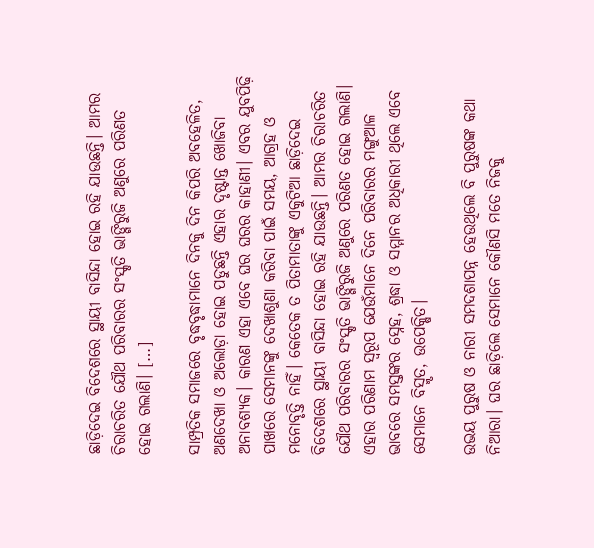ଛାଡ଼ିଦେଇ ବିଦେଶରେ ସ୍ଥାୟୀ ବାସିନ୍ଦା ହୋଇ ରହି ଯାଉଛନ୍ତି। ଆମର ଚିରାଚରିତ ଯୌଥ ପରିବାରର ସଂସ୍କୃତି ଭାଙ୍ଗିରୁଜି ଅଣୁରେ ପରିଣତ ହୋଇ ଗଲାଣି। […]

ସାମ୍ପ୍ରତିକ ସମାଜରେ ବୃଦ୍ଧବୃଦ୍ଧାମାନେ ଦିନକୁ ଦିନ କିପରି ଅବହେଳିତ, ଅଣଦେଖା ଓ ଅଲୋଡ଼ା ହୋଇ ପଡୁଛନ୍ତି ଏହାର ଦୃଷ୍ଟାନ୍ତ ଖୋଜିବା ଅନାବଶ୍ୟକ। କାରଣ ଏହା ଏବେ ଘର ଘରର କାହାଣୀ। ଏବର ଯୁବପିଢ଼ି ପାଖରେ ସେମାନଙ୍କୁ ଦେଖାଶୁଣା କରିବା ପାଇଁ ସମୟ, ଆଗ୍ରହ ଓ ମନୋବୃତ୍ତି ନାହିଁ। କେତେକ ତ ପିତାମାତାଙ୍କୁ ଏକୁଟିଆ ଛାଡ଼ିଦେଇ ବିଦେଶରେ ସ୍ଥାୟୀ ବାସିନ୍ଦା ହୋଇ ରହି ଯାଉଛନ୍ତି। ଆମର ଚିରାଚରିତ ଯୌଥ ପରିବାରର ସଂସ୍କୃତି ଭାଙ୍ଗିରୁଜି ଅଣୁରେ ପରିଣତ ହୋଇ ଗଲାଣି। ଏହାର ପରିଣାମ ସ୍ୱରୂପ ଯେଉଁମାନେ ଦିନେ ପରିବାରର ମଙ୍ଗୁଆଳ ଭାବରେ ସମସ୍ତଙ୍କର ସ୍ନେହ, ଶ୍ରଦ୍ଧା ଓ ସମ୍ମାନର ଅଧିକାରୀ ଥିଲେ ଏବେ ସେମାନେ ବିସ୍ମୃତ, ଉପେକ୍ଷିତ।

ଉଭୟ ପୁରୁଷ ଓ ନାରୀ ସମଦଶାପନ୍ନ ହେଉଥିଲେ ବି ପୁରୁଷଙ୍କ କଥା ନିଆରା। ଘର ଛାଡ଼ିଲେ ସେମାନେ କୌଣସି ମତେ ନିଜକୁ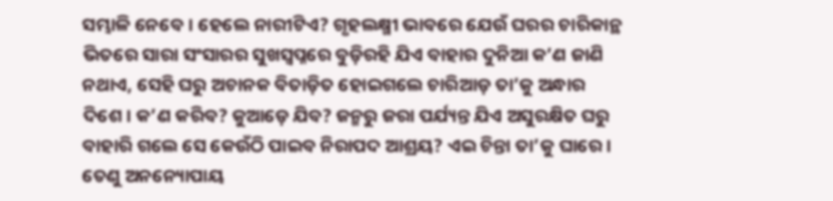ସମ୍ଭାଳି ନେବେ। ହେଲେ ନାରୀଟିଏ? ଗୃହଲକ୍ଷ୍ମୀ ଭାବରେ ଯେଉଁ ଘରର ଚାରିକାନ୍ଥ ଭିତରେ ସାରା ସଂସାରର ସୁଖସ୍ୱପ୍ନରେ ବୁଡ଼ିରହି ଯିଏ ବାହାର ଦୁନିଆ କ’ଣ ଜାଣି ନଥାଏ, ସେହି ଘରୁ ଅଚାନକ ବିତାଡ଼ିତ ହୋଇଗଲେ ଚାରିଆଡ଼ ତା’କୁ ଅନ୍ଧାର ଦିଶେ। କ’ଣ କରିବ? କୁଆଡ଼େ ଯିବ? ଜନ୍ମରୁ ଜରା ପର୍ଯ୍ୟନ୍ତ ଯିଏ ଅସୁରକ୍ଷିତ ଘରୁ ବାହାରି ଗଲେ ସେ କେଉଁଠି ପାଇବ ନିରାପଦ ଆଶ୍ରୟ? ଏଇ ଚିନ୍ତା ତା’କୁ ଘାରେ। ତେଣୁ ଅନନ୍ୟୋପାୟ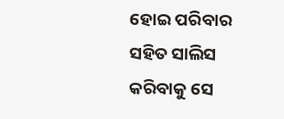ହୋଇ ପରିବାର ସହିତ ସାଲିସ କରିବାକୁ ସେ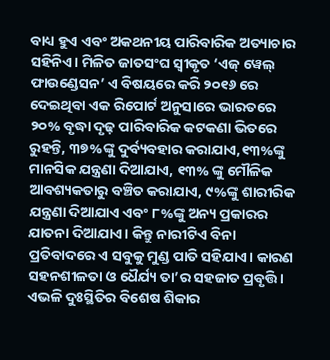ବାଧ୍ୟ ହୁଏ ଏବଂ ଅକଥନୀୟ ପାରିବାରିକ ଅତ୍ୟାଚାର ସହିନିଏ। ମିଳିତ ଜାତସଂଘ ସ୍ୱୀକୃତ ‘ଏଜ୍‌‌ ୱେଲ୍‌‌ ଫାଉଣ୍ଡେସନ’ ଏ ବିଷୟରେ କରି ୨୦୧୬ ରେ ଦେଇଥିବା ଏକ ରିପୋର୍ଟ ଅନୁସାରେ ଭାରତରେ ୨୦% ବୃଦ୍ଧା ଦୃଢ଼ ପାରିବାରିକ କଟକଣା ଭିତରେ ରୁହନ୍ତି, ୩୭%ଙ୍କୁ ଦୁର୍ବ୍ୟବହାର କରାଯାଏ,୧୩%ଙ୍କୁ ମାନସିକ ଯନ୍ତ୍ରଣା ଦିଆଯାଏ, ୧୩% ଙ୍କୁ ମୌଳିକ ଆବଶ୍ୟକତାରୁ ବଞ୍ଚିତ କରାଯାଏ, ୯%ଙ୍କୁ ଶାରୀରିକ ଯନ୍ତ୍ରଣା ଦିଆଯାଏ ଏବଂ ୮%ଙ୍କୁ ଅନ୍ୟ ପ୍ରକାରର ଯାତନା ଦିଆଯାଏ। କିନ୍ତୁ ନାରୀଟିଏ ବିନା ପ୍ରତିବାଦରେ ଏ ସବୁକୁ ମୁଣ୍ଡ ପାତି ସହିଯାଏ। କାରଣ ସହନଶୀଳତା ଓ ଧୈର୍ଯ୍ୟ ତା’ର ସହଜାତ ପ୍ରବୃତ୍ତି। ଏଭଳି ଦୁଃସ୍ଥିତିର ବିଶେଷ ଶିକାର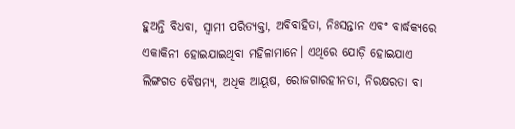ହୁଅନ୍ତି ବିଧବା, ସ୍ୱାମୀ ପରିତ୍ୟକ୍ତା, ଅବିବାହିତା, ନିଃସନ୍ତାନ ଏବଂ ବାର୍ଦ୍ଧକ୍ୟରେ ଏକାକିନୀ ହୋଇଯାଇଥିବା ମହିଳାମାନେ। ଏଥିରେ ଯୋଡ଼ି ହୋଇଯାଏ ଲିଙ୍ଗଗତ ବୈଷମ୍ୟ, ଅଧିକ ଆୟୂଷ, ରୋଜଗାରହୀନତା, ନିରକ୍ଷରତା ବା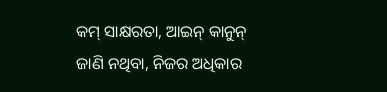କମ୍‌‌ ସାକ୍ଷରତା, ଆଇନ୍‌‌ କାନୁନ୍‌‌ ଜାଣି ନଥିବା, ନିଜର ଅଧିକାର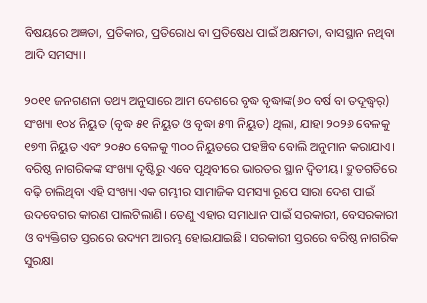ବିଷୟରେ ଅଜ୍ଞତା, ପ୍ରତିକାର, ପ୍ରତିରୋଧ ବା ପ୍ରତିଷେଧ ପାଇଁ ଅକ୍ଷମତା, ବାସସ୍ଥାନ ନଥିବା ଆଦି ସମସ୍ୟା।

୨୦୧୧ ଜନଗଣନା ତଥ୍ୟ ଅନୁସାରେ ଆମ ଦେଶରେ ବୃଦ୍ଧ ବୃଦ୍ଧାଙ୍କ(୬୦ ବର୍ଷ ବା ତଦୂଦ୍ଧ୍ୱର୍) ସଂଖ୍ୟା ୧୦୪ ନିୟୁତ (ବୃଦ୍ଧ ୫୧ ନିୟୁତ ଓ ବୃଦ୍ଧା ୫୩ ନିୟୁତ) ଥିଲା, ଯାହା ୨୦୨୬ ବେଳକୁ ୧୭୩ ନିୟୁତ ଏବଂ ୨୦୫୦ ବେଳକୁ ୩୦୦ ନିୟୁତରେ ପହଞ୍ଚିବ ବୋଲି ଅନୁମାନ କରାଯାଏ। ବରିଷ୍ଠ ନାଗରିକଙ୍କ ସଂଖ୍ୟା ଦୃଷ୍ଟିରୁ ଏବେ ପୃଥିବୀରେ ଭାରତର ସ୍ଥାନ ଦ୍ୱିତୀୟ। ଦ୍ରୁତଗତିରେ ବଢ଼ି ଚାଲିଥିବା ଏହି ସଂଖ୍ୟା ଏକ ଗମ୍ଭୀର ସାମାଜିକ ସମସ୍ୟା ରୂପେ ସାରା ଦେଶ ପାଇଁ ଉଦବେଗର କାରଣ ପାଲଟିଲାଣି। ତେଣୁ ଏହାର ସମାଧାନ ପାଇଁ ସରକାରୀ, ବେସରକାରୀ ଓ ବ୍ୟକ୍ତିଗତ ସ୍ତରରେ ଉଦ୍ୟମ ଆରମ୍ଭ ହୋଇଯାଇଛି। ସରକାରୀ ସ୍ତରରେ ବରିଷ୍ଠ ନାଗରିକ ସୁରକ୍ଷା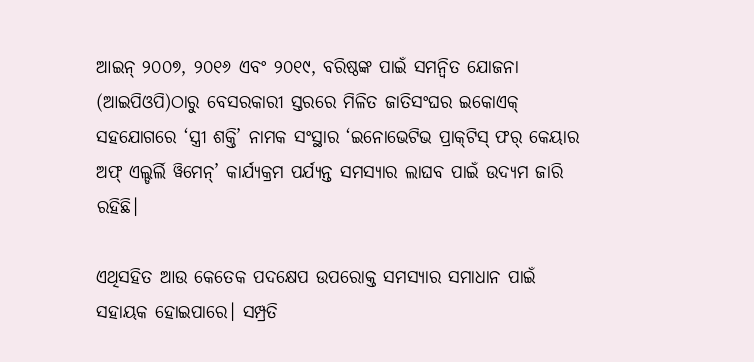ଆଇନ୍‌‌ ୨୦୦୭, ୨୦୧୬ ଏବଂ ୨୦୧୯, ବରିଷ୍ଠଙ୍କ ପାଇଁ ସମନ୍ୱିତ ଯୋଜନା (ଆଇପିଓପି)ଠାରୁ ବେସରକାରୀ ସ୍ତରରେ ମିଳିତ ଜାତିସଂଘର ଇକୋଏକ୍‌‌ ସହଯୋଗରେ ‘ସ୍ତ୍ରୀ ଶକ୍ତି’ ନାମକ ସଂସ୍ଥାର ‘ଇନୋଭେଟିଭ ପ୍ରାକ୍‌‌ଟିସ୍‌‌ ଫର୍‌‌ କେୟାର ଅଫ୍‌‌ ଏଲ୍ଡର୍ଲି ୱିମେନ୍‌‌’ କାର୍ଯ୍ୟକ୍ରମ ପର୍ଯ୍ୟନ୍ତ ସମସ୍ୟାର ଲାଘବ ପାଇଁ ଉଦ୍ୟମ ଜାରି ରହିଛି।

ଏଥିସହିତ ଆଉ କେତେକ ପଦକ୍ଷେପ ଉପରୋକ୍ତ ସମସ୍ୟାର ସମାଧାନ ପାଇଁ ସହାୟକ ହୋଇପାରେ। ସମ୍ପ୍ରତି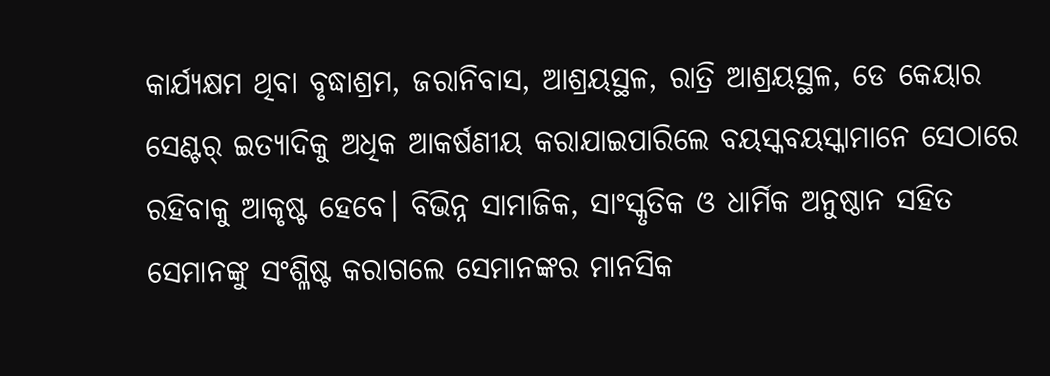କାର୍ଯ୍ୟକ୍ଷମ ଥିବା ବୃଦ୍ଧାଶ୍ରମ, ଜରାନିବାସ, ଆଶ୍ରୟସ୍ଥଳ, ରାତ୍ରି ଆଶ୍ରୟସ୍ଥଳ, ଡେ କେୟାର ସେଣ୍ଟର୍‌‌ ଇତ୍ୟାଦିକୁ ଅଧିକ ଆକର୍ଷଣୀୟ କରାଯାଇପାରିଲେ ବୟସ୍କବୟସ୍କାମାନେ ସେଠାରେ ରହିବାକୁ ଆକୃଷ୍ଟ ହେବେ। ବିଭିନ୍ନ ସାମାଜିକ, ସାଂସ୍କୃତିକ ଓ ଧାର୍ମିକ ଅନୁଷ୍ଠାନ ସହିତ ସେମାନଙ୍କୁ ସଂଶ୍ଳିଷ୍ଟ କରାଗଲେ ସେମାନଙ୍କର ମାନସିକ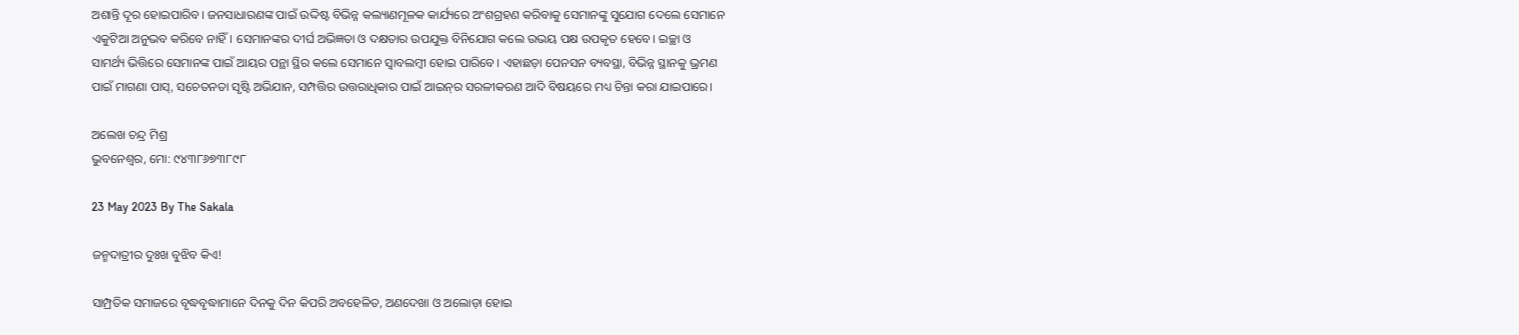ଅଶାନ୍ତି ଦୂର ହୋଇପାରିବ। ଜନସାଧାରଣଙ୍କ ପାଇଁ ଉଦ୍ଦିଷ୍ଟ ବିଭିନ୍ନ କଲ୍ୟାଣମୂଳକ କାର୍ଯ୍ୟରେ ଅଂଶଗ୍ରହଣ କରିବାକୁ ସେମାନଙ୍କୁ ସୁଯୋଗ ଦେଲେ ସେମାନେ ଏକୁଟିଆ ଅନୁଭବ କରିବେ ନାହିଁ। ସେମାନଙ୍କର ଦୀର୍ଘ ଅଭିଜ୍ଞତା ଓ ଦକ୍ଷତାର ଉପଯୁକ୍ତ ବିନିଯୋଗ କଲେ ଉଭୟ ପକ୍ଷ ଉପକୃତ ହେବେ। ଇଚ୍ଛା ଓ ସାମର୍ଥ୍ୟ ଭିତ୍ତିରେ ସେମାନଙ୍କ ପାଇଁ ଆୟର ପନ୍ଥା ସ୍ଥିର କଲେ ସେମାନେ ସ୍ୱାବଲମ୍ୱୀ ହୋଇ ପାରିବେ। ଏହାଛଡ଼ା ପେନସନ ବ୍ୟବସ୍ଥା, ବିଭିନ୍ନ ସ୍ଥାନକୁ ଭ୍ରମଣ ପାଇଁ ମାଗଣା ପାସ୍‌‌, ସଚେତନତା ସୃଷ୍ଟି ଅଭିଯାନ, ସମ୍ପତ୍ତିର ଉତ୍ତରାଧିକାର ପାଇଁ ଆଇନ୍‌‌ର ସରଳୀକରଣ ଆଦି ବିଷୟରେ ମଧ୍ୟ ଚିନ୍ତା କରା ଯାଇପାରେ।

ଅଲେଖ ଚନ୍ଦ୍ର ମିଶ୍ର
ଭୁବନେଶ୍ୱର, ମୋ: ୯୪୩୮୬୭୩୮୯୮

23 May 2023 By The Sakala

ଜନ୍ମଦାତ୍ରୀର ଦୁଃଖ ବୁଝିବ କିଏ!

ସାମ୍ପ୍ରତିକ ସମାଜରେ ବୃଦ୍ଧବୃଦ୍ଧାମାନେ ଦିନକୁ ଦିନ କିପରି ଅବହେଳିତ, ଅଣଦେଖା ଓ ଅଲୋଡ଼ା ହୋଇ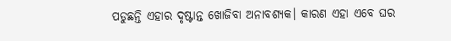ପଡୁଛନ୍ତି ଏହାର ଦୃଷ୍ଟାନ୍ତ ଖୋଜିବା ଅନାବଶ୍ୟକ। କାରଣ ଏହା ଏବେ ଘର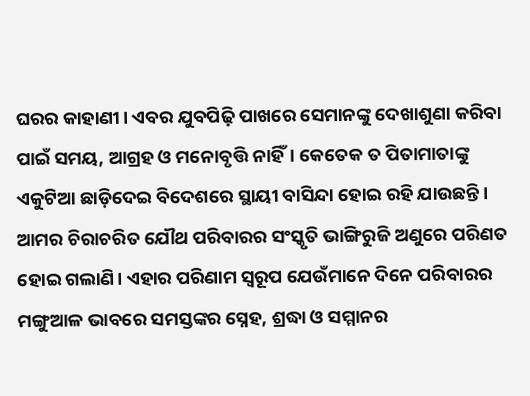ଘରର କାହାଣୀ। ଏବର ଯୁବପିଢ଼ି ପାଖରେ ସେମାନଙ୍କୁ ଦେଖାଶୁଣା କରିବା ପାଇଁ ସମୟ, ଆଗ୍ରହ ଓ ମନୋବୃତ୍ତି ନାହିଁ। କେତେକ ତ ପିତାମାତାଙ୍କୁ ଏକୁଟିଆ ଛାଡ଼ିଦେଇ ବିଦେଶରେ ସ୍ଥାୟୀ ବାସିନ୍ଦା ହୋଇ ରହି ଯାଉଛନ୍ତି। ଆମର ଚିରାଚରିତ ଯୌଥ ପରିବାରର ସଂସ୍କୃତି ଭାଙ୍ଗିରୁଜି ଅଣୁରେ ପରିଣତ ହୋଇ ଗଲାଣି। ଏହାର ପରିଣାମ ସ୍ୱରୂପ ଯେଉଁମାନେ ଦିନେ ପରିବାରର ମଙ୍ଗୁଆଳ ଭାବରେ ସମସ୍ତଙ୍କର ସ୍ନେହ, ଶ୍ରଦ୍ଧା ଓ ସମ୍ମାନର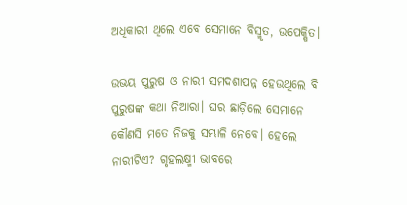ଅଧିକାରୀ ଥିଲେ ଏବେ ସେମାନେ ବିସ୍ମୃତ, ଉପେକ୍ଷିତ।

ଉଭୟ ପୁରୁଷ ଓ ନାରୀ ସମଦଶାପନ୍ନ ହେଉଥିଲେ ବି ପୁରୁଷଙ୍କ କଥା ନିଆରା। ଘର ଛାଡ଼ିଲେ ସେମାନେ କୌଣସି ମତେ ନିଜକୁ ସମ୍ଭାଳି ନେବେ। ହେଲେ ନାରୀଟିଏ? ଗୃହଲକ୍ଷ୍ମୀ ଭାବରେ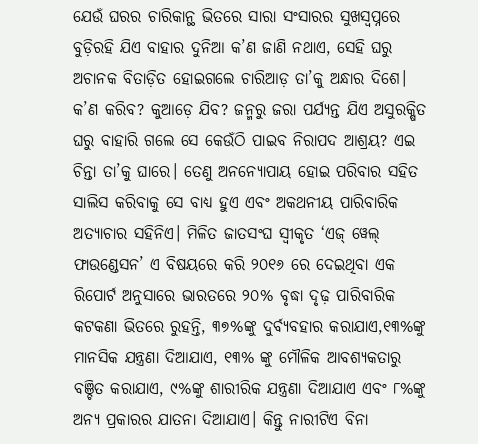ଯେଉଁ ଘରର ଚାରିକାନ୍ଥ ଭିତରେ ସାରା ସଂସାରର ସୁଖସ୍ୱପ୍ନରେ ବୁଡ଼ିରହି ଯିଏ ବାହାର ଦୁନିଆ କ’ଣ ଜାଣି ନଥାଏ, ସେହି ଘରୁ ଅଚାନକ ବିତାଡ଼ିତ ହୋଇଗଲେ ଚାରିଆଡ଼ ତା’କୁ ଅନ୍ଧାର ଦିଶେ। କ’ଣ କରିବ? କୁଆଡ଼େ ଯିବ? ଜନ୍ମରୁ ଜରା ପର୍ଯ୍ୟନ୍ତ ଯିଏ ଅସୁରକ୍ଷିତ ଘରୁ ବାହାରି ଗଲେ ସେ କେଉଁଠି ପାଇବ ନିରାପଦ ଆଶ୍ରୟ? ଏଇ ଚିନ୍ତା ତା’କୁ ଘାରେ। ତେଣୁ ଅନନ୍ୟୋପାୟ ହୋଇ ପରିବାର ସହିତ ସାଲିସ କରିବାକୁ ସେ ବାଧ୍ୟ ହୁଏ ଏବଂ ଅକଥନୀୟ ପାରିବାରିକ ଅତ୍ୟାଚାର ସହିନିଏ। ମିଳିତ ଜାତସଂଘ ସ୍ୱୀକୃତ ‘ଏଜ୍‌‌ ୱେଲ୍‌‌ ଫାଉଣ୍ଡେସନ’ ଏ ବିଷୟରେ କରି ୨୦୧୬ ରେ ଦେଇଥିବା ଏକ ରିପୋର୍ଟ ଅନୁସାରେ ଭାରତରେ ୨୦% ବୃଦ୍ଧା ଦୃଢ଼ ପାରିବାରିକ କଟକଣା ଭିତରେ ରୁହନ୍ତି, ୩୭%ଙ୍କୁ ଦୁର୍ବ୍ୟବହାର କରାଯାଏ,୧୩%ଙ୍କୁ ମାନସିକ ଯନ୍ତ୍ରଣା ଦିଆଯାଏ, ୧୩% ଙ୍କୁ ମୌଳିକ ଆବଶ୍ୟକତାରୁ ବଞ୍ଚିତ କରାଯାଏ, ୯%ଙ୍କୁ ଶାରୀରିକ ଯନ୍ତ୍ରଣା ଦିଆଯାଏ ଏବଂ ୮%ଙ୍କୁ ଅନ୍ୟ ପ୍ରକାରର ଯାତନା ଦିଆଯାଏ। କିନ୍ତୁ ନାରୀଟିଏ ବିନା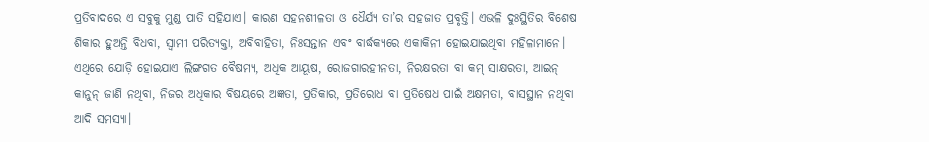ପ୍ରତିବାଦରେ ଏ ସବୁକୁ ମୁଣ୍ଡ ପାତି ସହିଯାଏ। କାରଣ ସହନଶୀଳତା ଓ ଧୈର୍ଯ୍ୟ ତା’ର ସହଜାତ ପ୍ରବୃତ୍ତି। ଏଭଳି ଦୁଃସ୍ଥିତିର ବିଶେଷ ଶିକାର ହୁଅନ୍ତି ବିଧବା, ସ୍ୱାମୀ ପରିତ୍ୟକ୍ତା, ଅବିବାହିତା, ନିଃସନ୍ତାନ ଏବଂ ବାର୍ଦ୍ଧକ୍ୟରେ ଏକାକିନୀ ହୋଇଯାଇଥିବା ମହିଳାମାନେ। ଏଥିରେ ଯୋଡ଼ି ହୋଇଯାଏ ଲିଙ୍ଗଗତ ବୈଷମ୍ୟ, ଅଧିକ ଆୟୂଷ, ରୋଜଗାରହୀନତା, ନିରକ୍ଷରତା ବା କମ୍‌‌ ସାକ୍ଷରତା, ଆଇନ୍‌‌ କାନୁନ୍‌‌ ଜାଣି ନଥିବା, ନିଜର ଅଧିକାର ବିଷୟରେ ଅଜ୍ଞତା, ପ୍ରତିକାର, ପ୍ରତିରୋଧ ବା ପ୍ରତିଷେଧ ପାଇଁ ଅକ୍ଷମତା, ବାସସ୍ଥାନ ନଥିବା ଆଦି ସମସ୍ୟା।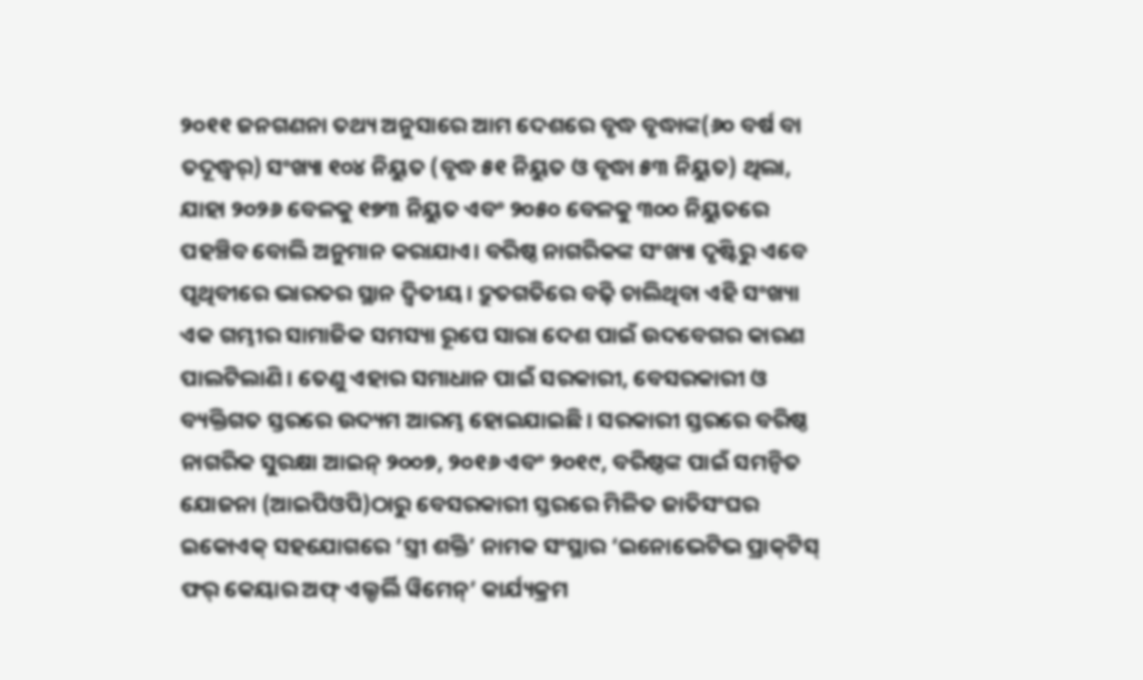୨୦୧୧ ଜନଗଣନା ତଥ୍ୟ ଅନୁସାରେ ଆମ ଦେଶରେ ବୃଦ୍ଧ ବୃଦ୍ଧାଙ୍କ(୬୦ ବର୍ଷ ବା ତଦୂଦ୍ଧ୍ୱର୍) ସଂଖ୍ୟା ୧୦୪ ନିୟୁତ (ବୃଦ୍ଧ ୫୧ ନିୟୁତ ଓ ବୃଦ୍ଧା ୫୩ ନିୟୁତ) ଥିଲା, ଯାହା ୨୦୨୬ ବେଳକୁ ୧୭୩ ନିୟୁତ ଏବଂ ୨୦୫୦ ବେଳକୁ ୩୦୦ ନିୟୁତରେ ପହଞ୍ଚିବ ବୋଲି ଅନୁମାନ କରାଯାଏ। ବରିଷ୍ଠ ନାଗରିକଙ୍କ ସଂଖ୍ୟା ଦୃଷ୍ଟିରୁ ଏବେ ପୃଥିବୀରେ ଭାରତର ସ୍ଥାନ ଦ୍ୱିତୀୟ। ଦ୍ରୁତଗତିରେ ବଢ଼ି ଚାଲିଥିବା ଏହି ସଂଖ୍ୟା ଏକ ଗମ୍ଭୀର ସାମାଜିକ ସମସ୍ୟା ରୂପେ ସାରା ଦେଶ ପାଇଁ ଉଦବେଗର କାରଣ ପାଲଟିଲାଣି। ତେଣୁ ଏହାର ସମାଧାନ ପାଇଁ ସରକାରୀ, ବେସରକାରୀ ଓ ବ୍ୟକ୍ତିଗତ ସ୍ତରରେ ଉଦ୍ୟମ ଆରମ୍ଭ ହୋଇଯାଇଛି। ସରକାରୀ ସ୍ତରରେ ବରିଷ୍ଠ ନାଗରିକ ସୁରକ୍ଷା ଆଇନ୍‌‌ ୨୦୦୭, ୨୦୧୬ ଏବଂ ୨୦୧୯, ବରିଷ୍ଠଙ୍କ ପାଇଁ ସମନ୍ୱିତ ଯୋଜନା (ଆଇପିଓପି)ଠାରୁ ବେସରକାରୀ ସ୍ତରରେ ମିଳିତ ଜାତିସଂଘର ଇକୋଏକ୍‌‌ ସହଯୋଗରେ ‘ସ୍ତ୍ରୀ ଶକ୍ତି’ ନାମକ ସଂସ୍ଥାର ‘ଇନୋଭେଟିଭ ପ୍ରାକ୍‌‌ଟିସ୍‌‌ ଫର୍‌‌ କେୟାର ଅଫ୍‌‌ ଏଲ୍ଡର୍ଲି ୱିମେନ୍‌‌’ କାର୍ଯ୍ୟକ୍ରମ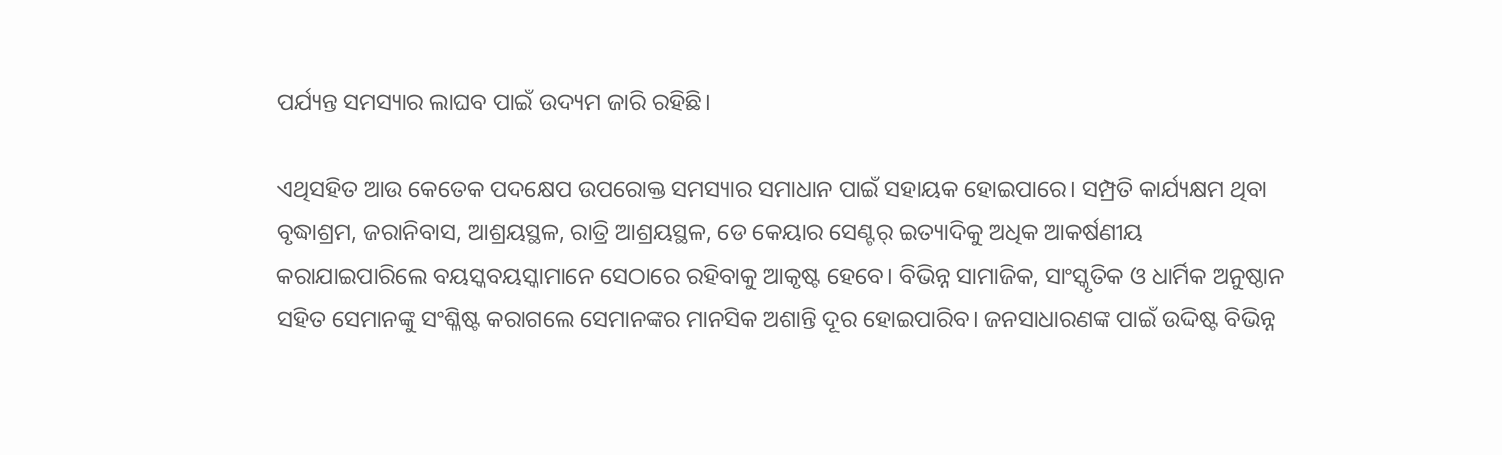ପର୍ଯ୍ୟନ୍ତ ସମସ୍ୟାର ଲାଘବ ପାଇଁ ଉଦ୍ୟମ ଜାରି ରହିଛି।

ଏଥିସହିତ ଆଉ କେତେକ ପଦକ୍ଷେପ ଉପରୋକ୍ତ ସମସ୍ୟାର ସମାଧାନ ପାଇଁ ସହାୟକ ହୋଇପାରେ। ସମ୍ପ୍ରତି କାର୍ଯ୍ୟକ୍ଷମ ଥିବା ବୃଦ୍ଧାଶ୍ରମ, ଜରାନିବାସ, ଆଶ୍ରୟସ୍ଥଳ, ରାତ୍ରି ଆଶ୍ରୟସ୍ଥଳ, ଡେ କେୟାର ସେଣ୍ଟର୍‌‌ ଇତ୍ୟାଦିକୁ ଅଧିକ ଆକର୍ଷଣୀୟ କରାଯାଇପାରିଲେ ବୟସ୍କବୟସ୍କାମାନେ ସେଠାରେ ରହିବାକୁ ଆକୃଷ୍ଟ ହେବେ। ବିଭିନ୍ନ ସାମାଜିକ, ସାଂସ୍କୃତିକ ଓ ଧାର୍ମିକ ଅନୁଷ୍ଠାନ ସହିତ ସେମାନଙ୍କୁ ସଂଶ୍ଳିଷ୍ଟ କରାଗଲେ ସେମାନଙ୍କର ମାନସିକ ଅଶାନ୍ତି ଦୂର ହୋଇପାରିବ। ଜନସାଧାରଣଙ୍କ ପାଇଁ ଉଦ୍ଦିଷ୍ଟ ବିଭିନ୍ନ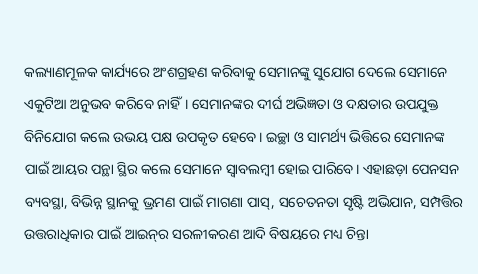କଲ୍ୟାଣମୂଳକ କାର୍ଯ୍ୟରେ ଅଂଶଗ୍ରହଣ କରିବାକୁ ସେମାନଙ୍କୁ ସୁଯୋଗ ଦେଲେ ସେମାନେ ଏକୁଟିଆ ଅନୁଭବ କରିବେ ନାହିଁ। ସେମାନଙ୍କର ଦୀର୍ଘ ଅଭିଜ୍ଞତା ଓ ଦକ୍ଷତାର ଉପଯୁକ୍ତ ବିନିଯୋଗ କଲେ ଉଭୟ ପକ୍ଷ ଉପକୃତ ହେବେ। ଇଚ୍ଛା ଓ ସାମର୍ଥ୍ୟ ଭିତ୍ତିରେ ସେମାନଙ୍କ ପାଇଁ ଆୟର ପନ୍ଥା ସ୍ଥିର କଲେ ସେମାନେ ସ୍ୱାବଲମ୍ୱୀ ହୋଇ ପାରିବେ। ଏହାଛଡ଼ା ପେନସନ ବ୍ୟବସ୍ଥା, ବିଭିନ୍ନ ସ୍ଥାନକୁ ଭ୍ରମଣ ପାଇଁ ମାଗଣା ପାସ୍‌‌, ସଚେତନତା ସୃଷ୍ଟି ଅଭିଯାନ, ସମ୍ପତ୍ତିର ଉତ୍ତରାଧିକାର ପାଇଁ ଆଇନ୍‌‌ର ସରଳୀକରଣ ଆଦି ବିଷୟରେ ମଧ୍ୟ ଚିନ୍ତା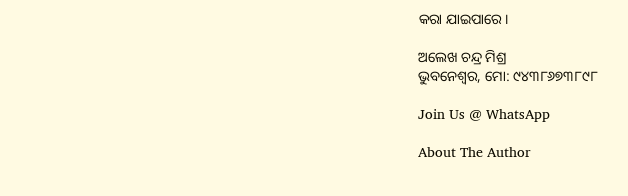କରା ଯାଇପାରେ।

ଅଲେଖ ଚନ୍ଦ୍ର ମିଶ୍ର
ଭୁବନେଶ୍ୱର, ମୋ: ୯୪୩୮୬୭୩୮୯୮

Join Us @ WhatsApp

About The Author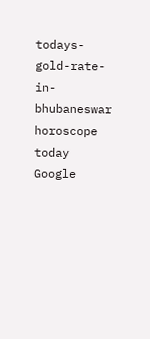todays-gold-rate-in-bhubaneswar
horoscope today
Google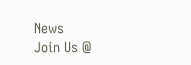News
Join Us @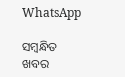WhatsApp

ସମ୍ବନ୍ଧିତ ଖବର